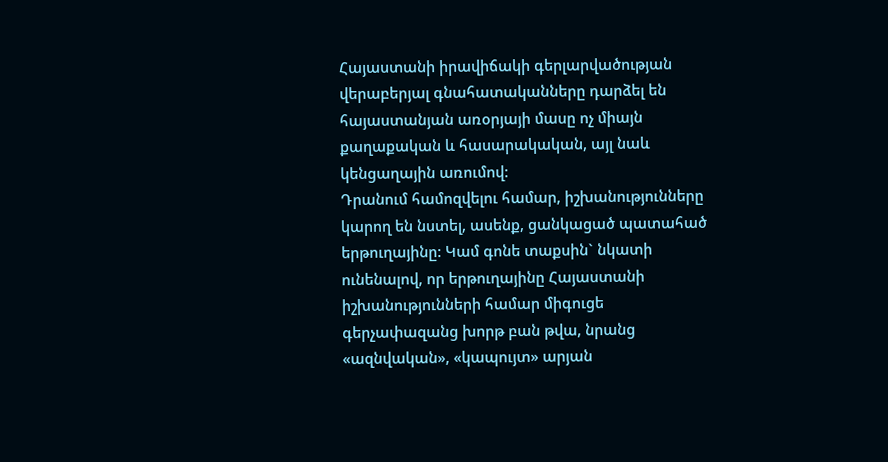Հայաստանի իրավիճակի գերլարվածության վերաբերյալ գնահատականները դարձել են հայաստանյան առօրյայի մասը ոչ միայն քաղաքական և հասարակական, այլ նաև կենցաղային առումով:
Դրանում համոզվելու համար, իշխանությունները կարող են նստել, ասենք, ցանկացած պատահած երթուղայինը: Կամ գոնե տաքսին` նկատի ունենալով, որ երթուղայինը Հայաստանի իշխանությունների համար միգուցե գերչափազանց խորթ բան թվա, նրանց «ազնվական», «կապույտ» արյան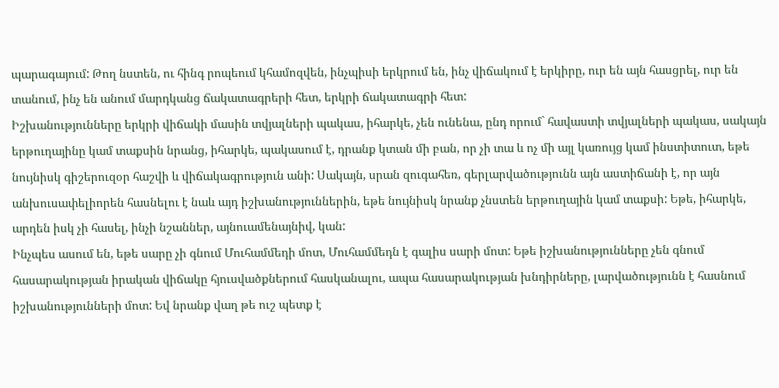պարագայում: Թող նստեն, ու հինգ րոպեում կհամոզվեն, ինչպիսի երկրում են, ինչ վիճակում է երկիրը, ուր են այն հասցրել, ուր են տանում, ինչ են անում մարդկանց ճակատագրերի հետ, երկրի ճակատագրի հետ:
Իշխանությունները երկրի վիճակի մասին տվյալների պակաս, իհարկե, չեն ունենա, ընդ որում` հավաստի տվյալների պակաս, սակայն երթուղայինը կամ տաքսին նրանց, իհարկե, պակասում է, դրանք կտան մի բան, որ չի տա և ոչ մի այլ կառույց կամ ինստիտուտ, եթե նույնիսկ գիշերուզօր հաշվի և վիճակագրություն անի: Սակայն, սրան զուգահեռ, գերլարվածությունն այն աստիճանի է, որ այն անխուսափելիորեն հասնելու է նաև այդ իշխանություններին, եթե նույնիսկ նրանք չնստեն երթուղային կամ տաքսի: Եթե, իհարկե, արդեն իսկ չի հասել, ինչի նշաններ, այնուամենայնիվ, կան:
Ինչպես ասում են, եթե սարը չի գնում Մուհամմեդի մոտ, Մուհամմեդն է գալիս սարի մոտ: Եթե իշխանությունները չեն գնում հասարակության իրական վիճակը հյուսվածքներում հասկանալու, ապա հասարակության խնդիրները, լարվածությունն է հասնում իշխանությունների մոտ: Եվ նրանք վաղ թե ուշ պետք է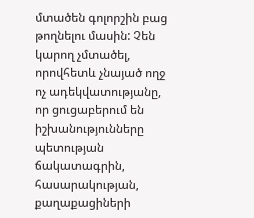մտածեն գոլորշին բաց թողնելու մասին: Չեն կարող չմտածել, որովհետև չնայած ողջ ոչ ադեկվատությանը, որ ցուցաբերում են իշխանությունները պետության ճակատագրին, հասարակության, քաղաքացիների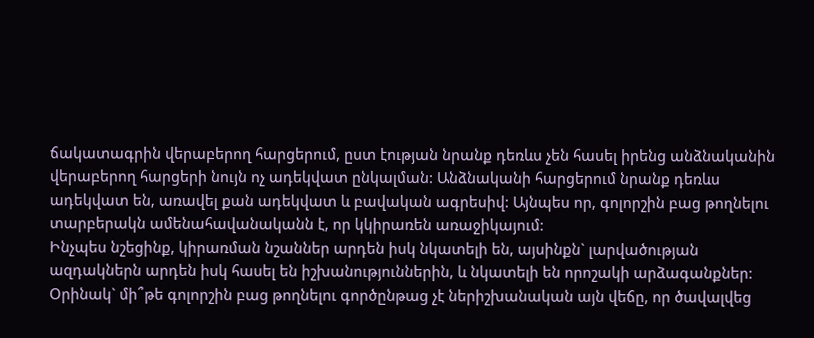ճակատագրին վերաբերող հարցերում, ըստ էության նրանք դեռևս չեն հասել իրենց անձնականին վերաբերող հարցերի նույն ոչ ադեկվատ ընկալման: Անձնականի հարցերում նրանք դեռևս ադեկվատ են, առավել քան ադեկվատ և բավական ագրեսիվ: Այնպես որ, գոլորշին բաց թողնելու տարբերակն ամենահավանականն է, որ կկիրառեն առաջիկայում:
Ինչպես նշեցինք, կիրառման նշաններ արդեն իսկ նկատելի են, այսինքն` լարվածության ազդակներն արդեն իսկ հասել են իշխանություններին, և նկատելի են որոշակի արձագանքներ: Օրինակ` մի՞թե գոլորշին բաց թողնելու գործընթաց չէ ներիշխանական այն վեճը, որ ծավալվեց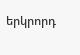երկրորդ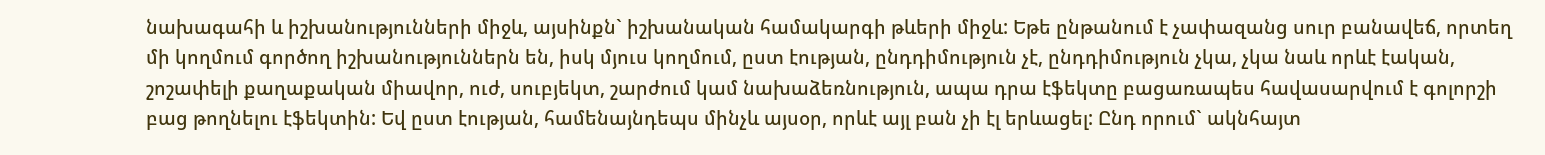նախագահի և իշխանությունների միջև, այսինքն` իշխանական համակարգի թևերի միջև: Եթե ընթանում է չափազանց սուր բանավեճ, որտեղ մի կողմում գործող իշխանություններն են, իսկ մյուս կողմում, ըստ էության, ընդդիմություն չէ, ընդդիմություն չկա, չկա նաև որևէ էական, շոշափելի քաղաքական միավոր, ուժ, սուբյեկտ, շարժում կամ նախաձեռնություն, ապա դրա էֆեկտը բացառապես հավասարվում է գոլորշի բաց թողնելու էֆեկտին: Եվ ըստ էության, համենայնդեպս մինչև այսօր, որևէ այլ բան չի էլ երևացել: Ընդ որում` ակնհայտ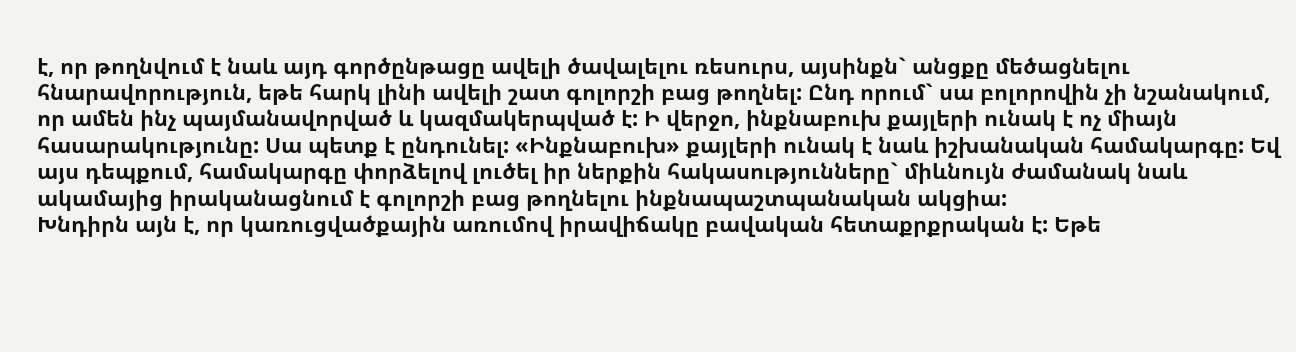է, որ թողնվում է նաև այդ գործընթացը ավելի ծավալելու ռեսուրս, այսինքն` անցքը մեծացնելու հնարավորություն, եթե հարկ լինի ավելի շատ գոլորշի բաց թողնել: Ընդ որում` սա բոլորովին չի նշանակում, որ ամեն ինչ պայմանավորված և կազմակերպված է: Ի վերջո, ինքնաբուխ քայլերի ունակ է ոչ միայն հասարակությունը: Սա պետք է ընդունել: «Ինքնաբուխ» քայլերի ունակ է նաև իշխանական համակարգը: Եվ այս դեպքում, համակարգը փորձելով լուծել իր ներքին հակասությունները` միևնույն ժամանակ նաև ակամայից իրականացնում է գոլորշի բաց թողնելու ինքնապաշտպանական ակցիա:
Խնդիրն այն է, որ կառուցվածքային առումով իրավիճակը բավական հետաքրքրական է: Եթե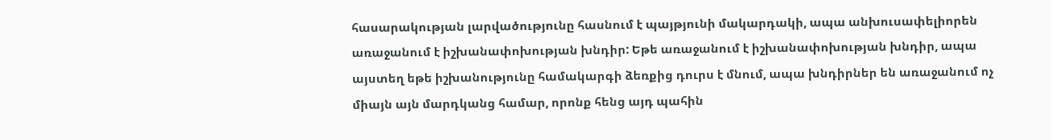հասարակության լարվածությունը հասնում է պայթյունի մակարդակի, ապա անխուսափելիորեն առաջանում է իշխանափոխության խնդիր: Եթե առաջանում է իշխանափոխության խնդիր, ապա այստեղ եթե իշխանությունը համակարգի ձեռքից դուրս է մնում, ապա խնդիրներ են առաջանում ոչ միայն այն մարդկանց համար, որոնք հենց այդ պահին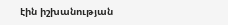էին իշխանության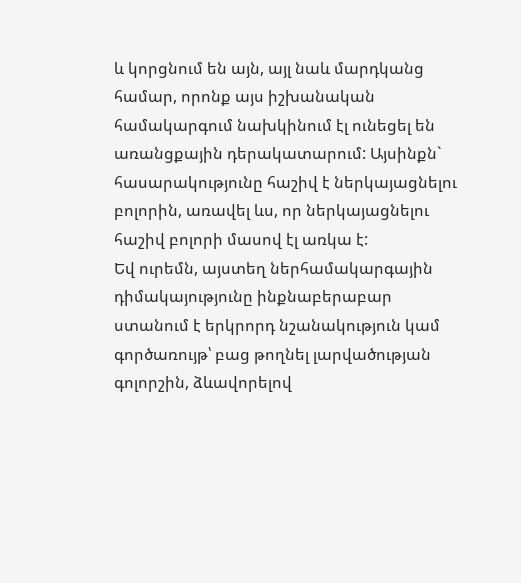և կորցնում են այն, այլ նաև մարդկանց համար, որոնք այս իշխանական համակարգում նախկինում էլ ունեցել են առանցքային դերակատարում: Այսինքն` հասարակությունը հաշիվ է ներկայացնելու բոլորին, առավել ևս, որ ներկայացնելու հաշիվ բոլորի մասով էլ առկա է:
Եվ ուրեմն, այստեղ ներհամակարգային դիմակայությունը ինքնաբերաբար ստանում է երկրորդ նշանակություն կամ գործառույթ՝ բաց թողնել լարվածության գոլորշին, ձևավորելով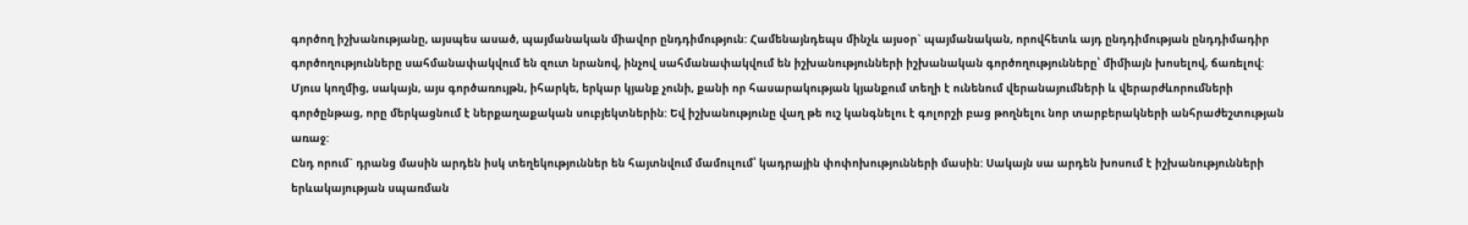գործող իշխանությանը, այսպես ասած, պայմանական միավոր ընդդիմություն: Համենայնդեպս մինչև այսօր` պայմանական, որովհետև այդ ընդդիմության ընդդիմադիր գործողությունները սահմանափակվում են զուտ նրանով, ինչով սահմանափակվում են իշխանությունների իշխանական գործողությունները՝ միմիայն խոսելով, ճառելով: Մյուս կողմից, սակայն, այս գործառույթն, իհարկե, երկար կյանք չունի, քանի որ հասարակության կյանքում տեղի է ունենում վերանայումների և վերարժևորումների գործընթաց, որը մերկացնում է ներքաղաքական սուբյեկտներին: Եվ իշխանությունը վաղ թե ուշ կանգնելու է գոլորշի բաց թողնելու նոր տարբերակների անհրաժեշտության առաջ:
Ընդ որում` դրանց մասին արդեն իսկ տեղեկություններ են հայտնվում մամուլում՝ կադրային փոփոխությունների մասին: Սակայն սա արդեն խոսում է իշխանությունների երևակայության սպառման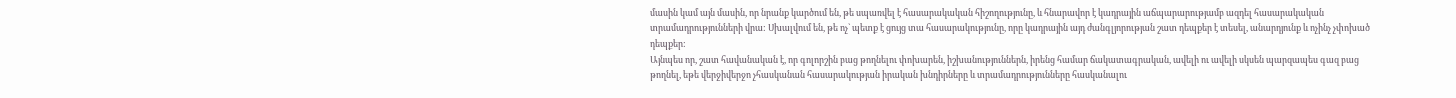մասին կամ այն մասին, որ նրանք կարծում են, թե սպառվել է հասարակական հիշողությունը, և հնարավոր է կադրային աճպարարությամբ ազդել հասարակական տրամադրությունների վրա: Սխալվում են, թե ոչ` պետք է ցույց տա հասարակությունը, որը կադրային այդ ժանգլյորության շատ դեպքեր է տեսել, անարդյունք և ոչինչ չփոխած դեպքեր:
Այնպես որ, շատ հավանական է, որ գոլորշին բաց թողնելու փոխարեն, իշխանություններն, իրենց համար ճակատագրական, ավելի ու ավելի սկսեն պարզապես գազ բաց թողնել, եթե վերջիվերջո չհասկանան հասարակության իրական խնդիրները և տրամադրությունները հասկանալու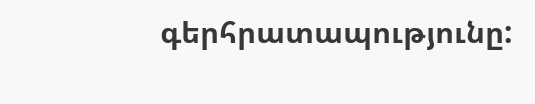գերհրատապությունը: